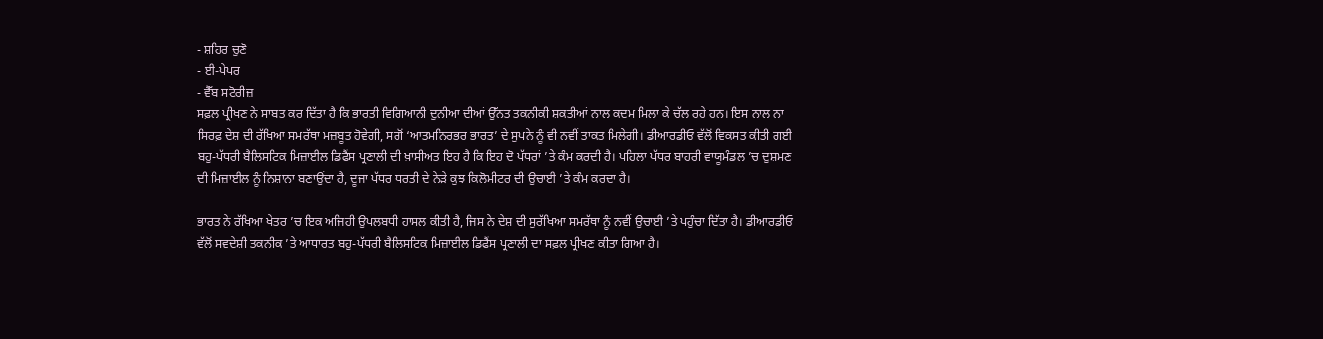- ਸ਼ਹਿਰ ਚੁਣੋ
- ਈ-ਪੇਪਰ
- ਵੈੱਬ ਸਟੋਰੀਜ਼
ਸਫ਼ਲ ਪ੍ਰੀਖਣ ਨੇ ਸਾਬਤ ਕਰ ਦਿੱਤਾ ਹੈ ਕਿ ਭਾਰਤੀ ਵਿਗਿਆਨੀ ਦੁਨੀਆ ਦੀਆਂ ਉੱਨਤ ਤਕਨੀਕੀ ਸ਼ਕਤੀਆਂ ਨਾਲ ਕਦਮ ਮਿਲਾ ਕੇ ਚੱਲ ਰਹੇ ਹਨ। ਇਸ ਨਾਲ ਨਾ ਸਿਰਫ਼ ਦੇਸ਼ ਦੀ ਰੱਖਿਆ ਸਮਰੱਥਾ ਮਜ਼ਬੂਤ ਹੋਵੇਗੀ, ਸਗੋਂ ‘ਆਤਮਨਿਰਭਰ ਭਾਰਤ’ ਦੇ ਸੁਪਨੇ ਨੂੰ ਵੀ ਨਵੀਂ ਤਾਕਤ ਮਿਲੇਗੀ। ਡੀਆਰਡੀਓ ਵੱਲੋਂ ਵਿਕਸਤ ਕੀਤੀ ਗਈ ਬਹੁ-ਪੱਧਰੀ ਬੈਲਿਸਟਿਕ ਮਿਜ਼ਾਈਲ ਡਿਫੈਂਸ ਪ੍ਰਣਾਲੀ ਦੀ ਖ਼ਾਸੀਅਤ ਇਹ ਹੈ ਕਿ ਇਹ ਦੋ ਪੱਧਰਾਂ ’ਤੇ ਕੰਮ ਕਰਦੀ ਹੈ। ਪਹਿਲਾ ਪੱਧਰ ਬਾਹਰੀ ਵਾਯੂਮੰਡਲ ’ਚ ਦੁਸ਼ਮਣ ਦੀ ਮਿਜ਼ਾਈਲ ਨੂੰ ਨਿਸ਼ਾਨਾ ਬਣਾਉਂਦਾ ਹੈ, ਦੂਜਾ ਪੱਧਰ ਧਰਤੀ ਦੇ ਨੇੜੇ ਕੁਝ ਕਿਲੋਮੀਟਰ ਦੀ ਉਚਾਈ ’ਤੇ ਕੰਮ ਕਰਦਾ ਹੈ।

ਭਾਰਤ ਨੇ ਰੱਖਿਆ ਖੇਤਰ ’ਚ ਇਕ ਅਜਿਹੀ ਉਪਲਬਧੀ ਹਾਸਲ ਕੀਤੀ ਹੈ, ਜਿਸ ਨੇ ਦੇਸ਼ ਦੀ ਸੁਰੱਖਿਆ ਸਮਰੱਥਾ ਨੂੰ ਨਵੀਂ ਉਚਾਈ ’ਤੇ ਪਹੁੰਚਾ ਦਿੱਤਾ ਹੈ। ਡੀਆਰਡੀਓ ਵੱਲੋਂ ਸਵਦੇਸ਼ੀ ਤਕਨੀਕ ’ਤੇ ਆਧਾਰਤ ਬਹੁ-ਪੱਧਰੀ ਬੈਲਿਸਟਿਕ ਮਿਜ਼ਾਈਲ ਡਿਫੈਂਸ ਪ੍ਰਣਾਲੀ ਦਾ ਸਫ਼ਲ ਪ੍ਰੀਖਣ ਕੀਤਾ ਗਿਆ ਹੈ।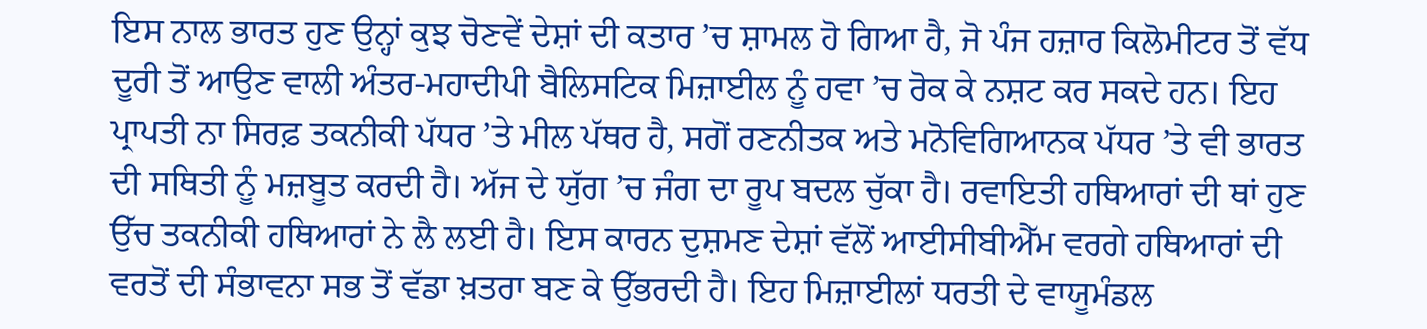ਇਸ ਨਾਲ ਭਾਰਤ ਹੁਣ ਉਨ੍ਹਾਂ ਕੁਝ ਚੋਣਵੇਂ ਦੇਸ਼ਾਂ ਦੀ ਕਤਾਰ ’ਚ ਸ਼ਾਮਲ ਹੋ ਗਿਆ ਹੈ, ਜੋ ਪੰਜ ਹਜ਼ਾਰ ਕਿਲੋਮੀਟਰ ਤੋਂ ਵੱਧ ਦੂਰੀ ਤੋਂ ਆਉਣ ਵਾਲੀ ਅੰਤਰ-ਮਹਾਦੀਪੀ ਬੈਲਿਸਟਿਕ ਮਿਜ਼ਾਈਲ ਨੂੰ ਹਵਾ ’ਚ ਰੋਕ ਕੇ ਨਸ਼ਟ ਕਰ ਸਕਦੇ ਹਨ। ਇਹ ਪ੍ਰਾਪਤੀ ਨਾ ਸਿਰਫ਼ ਤਕਨੀਕੀ ਪੱਧਰ ’ਤੇ ਮੀਲ ਪੱਥਰ ਹੈ, ਸਗੋਂ ਰਣਨੀਤਕ ਅਤੇ ਮਨੋਵਿਗਿਆਨਕ ਪੱਧਰ ’ਤੇ ਵੀ ਭਾਰਤ ਦੀ ਸਥਿਤੀ ਨੂੰ ਮਜ਼ਬੂਤ ਕਰਦੀ ਹੈ। ਅੱਜ ਦੇ ਯੁੱਗ ’ਚ ਜੰਗ ਦਾ ਰੂਪ ਬਦਲ ਚੁੱਕਾ ਹੈ। ਰਵਾਇਤੀ ਹਥਿਆਰਾਂ ਦੀ ਥਾਂ ਹੁਣ ਉੱਚ ਤਕਨੀਕੀ ਹਥਿਆਰਾਂ ਨੇ ਲੈ ਲਈ ਹੈ। ਇਸ ਕਾਰਨ ਦੁਸ਼ਮਣ ਦੇਸ਼ਾਂ ਵੱਲੋਂ ਆਈਸੀਬੀਐੱਮ ਵਰਗੇ ਹਥਿਆਰਾਂ ਦੀ ਵਰਤੋਂ ਦੀ ਸੰਭਾਵਨਾ ਸਭ ਤੋਂ ਵੱਡਾ ਖ਼ਤਰਾ ਬਣ ਕੇ ਉੱਭਰਦੀ ਹੈ। ਇਹ ਮਿਜ਼ਾਈਲਾਂ ਧਰਤੀ ਦੇ ਵਾਯੂਮੰਡਲ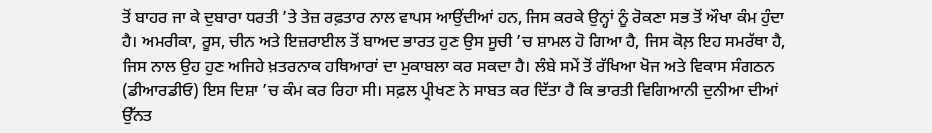ਤੋਂ ਬਾਹਰ ਜਾ ਕੇ ਦੁਬਾਰਾ ਧਰਤੀ ’ਤੇ ਤੇਜ਼ ਰਫ਼ਤਾਰ ਨਾਲ ਵਾਪਸ ਆਉਂਦੀਆਂ ਹਨ, ਜਿਸ ਕਰਕੇ ਉਨ੍ਹਾਂ ਨੂੰ ਰੋਕਣਾ ਸਭ ਤੋਂ ਔਖਾ ਕੰਮ ਹੁੰਦਾ ਹੈ। ਅਮਰੀਕਾ, ਰੂਸ, ਚੀਨ ਅਤੇ ਇਜ਼ਰਾਈਲ ਤੋਂ ਬਾਅਦ ਭਾਰਤ ਹੁਣ ਉਸ ਸੂਚੀ ’ਚ ਸ਼ਾਮਲ ਹੋ ਗਿਆ ਹੈ, ਜਿਸ ਕੋਲ਼ ਇਹ ਸਮਰੱਥਾ ਹੈ, ਜਿਸ ਨਾਲ ਉਹ ਹੁਣ ਅਜਿਹੇ ਖ਼ਤਰਨਾਕ ਹਥਿਆਰਾਂ ਦਾ ਮੁਕਾਬਲਾ ਕਰ ਸਕਦਾ ਹੈ। ਲੰਬੇ ਸਮੇਂ ਤੋਂ ਰੱਖਿਆ ਖੋਜ ਅਤੇ ਵਿਕਾਸ ਸੰਗਠਨ (ਡੀਆਰਡੀਓ) ਇਸ ਦਿਸ਼ਾ ’ਚ ਕੰਮ ਕਰ ਰਿਹਾ ਸੀ। ਸਫ਼ਲ ਪ੍ਰੀਖਣ ਨੇ ਸਾਬਤ ਕਰ ਦਿੱਤਾ ਹੈ ਕਿ ਭਾਰਤੀ ਵਿਗਿਆਨੀ ਦੁਨੀਆ ਦੀਆਂ ਉੱਨਤ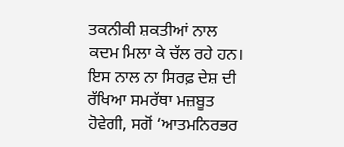ਤਕਨੀਕੀ ਸ਼ਕਤੀਆਂ ਨਾਲ ਕਦਮ ਮਿਲਾ ਕੇ ਚੱਲ ਰਹੇ ਹਨ। ਇਸ ਨਾਲ ਨਾ ਸਿਰਫ਼ ਦੇਸ਼ ਦੀ ਰੱਖਿਆ ਸਮਰੱਥਾ ਮਜ਼ਬੂਤ ਹੋਵੇਗੀ, ਸਗੋਂ ‘ਆਤਮਨਿਰਭਰ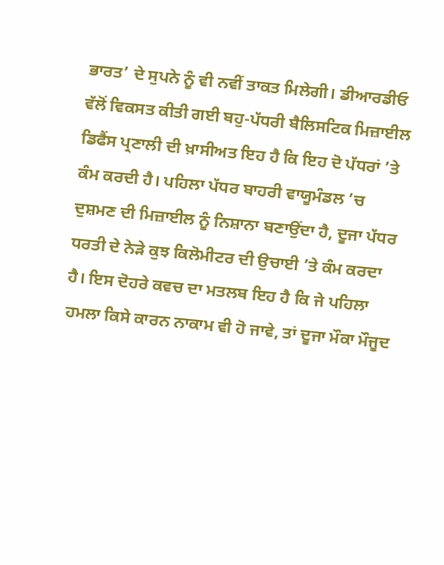ਭਾਰਤ’ ਦੇ ਸੁਪਨੇ ਨੂੰ ਵੀ ਨਵੀਂ ਤਾਕਤ ਮਿਲੇਗੀ। ਡੀਆਰਡੀਓ ਵੱਲੋਂ ਵਿਕਸਤ ਕੀਤੀ ਗਈ ਬਹੁ-ਪੱਧਰੀ ਬੈਲਿਸਟਿਕ ਮਿਜ਼ਾਈਲ ਡਿਫੈਂਸ ਪ੍ਰਣਾਲੀ ਦੀ ਖ਼ਾਸੀਅਤ ਇਹ ਹੈ ਕਿ ਇਹ ਦੋ ਪੱਧਰਾਂ ’ਤੇ ਕੰਮ ਕਰਦੀ ਹੈ। ਪਹਿਲਾ ਪੱਧਰ ਬਾਹਰੀ ਵਾਯੂਮੰਡਲ ’ਚ ਦੁਸ਼ਮਣ ਦੀ ਮਿਜ਼ਾਈਲ ਨੂੰ ਨਿਸ਼ਾਨਾ ਬਣਾਉਂਦਾ ਹੈ, ਦੂਜਾ ਪੱਧਰ ਧਰਤੀ ਦੇ ਨੇੜੇ ਕੁਝ ਕਿਲੋਮੀਟਰ ਦੀ ਉਚਾਈ ’ਤੇ ਕੰਮ ਕਰਦਾ ਹੈ। ਇਸ ਦੋਹਰੇ ਕਵਚ ਦਾ ਮਤਲਬ ਇਹ ਹੈ ਕਿ ਜੇ ਪਹਿਲਾ ਹਮਲਾ ਕਿਸੇ ਕਾਰਨ ਨਾਕਾਮ ਵੀ ਹੋ ਜਾਵੇ, ਤਾਂ ਦੂਜਾ ਮੌਕਾ ਮੌਜੂਦ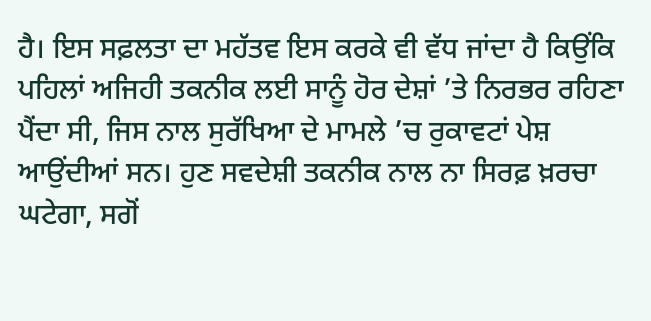ਹੈ। ਇਸ ਸਫ਼ਲਤਾ ਦਾ ਮਹੱਤਵ ਇਸ ਕਰਕੇ ਵੀ ਵੱਧ ਜਾਂਦਾ ਹੈ ਕਿਉਂਕਿ ਪਹਿਲਾਂ ਅਜਿਹੀ ਤਕਨੀਕ ਲਈ ਸਾਨੂੰ ਹੋਰ ਦੇਸ਼ਾਂ ’ਤੇ ਨਿਰਭਰ ਰਹਿਣਾ ਪੈਂਦਾ ਸੀ, ਜਿਸ ਨਾਲ ਸੁਰੱਖਿਆ ਦੇ ਮਾਮਲੇ ’ਚ ਰੁਕਾਵਟਾਂ ਪੇਸ਼ ਆਉਂਦੀਆਂ ਸਨ। ਹੁਣ ਸਵਦੇਸ਼ੀ ਤਕਨੀਕ ਨਾਲ ਨਾ ਸਿਰਫ਼ ਖ਼ਰਚਾ ਘਟੇਗਾ, ਸਗੋਂ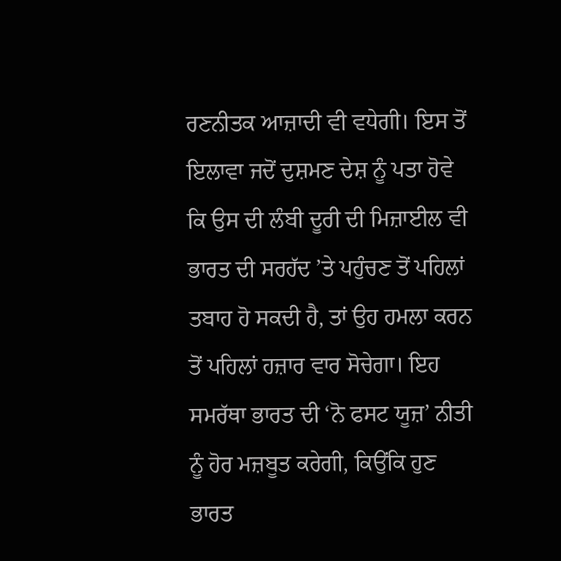ਰਣਨੀਤਕ ਆਜ਼ਾਦੀ ਵੀ ਵਧੇਗੀ। ਇਸ ਤੋਂ ਇਲਾਵਾ ਜਦੋਂ ਦੁਸ਼ਮਣ ਦੇਸ਼ ਨੂੰ ਪਤਾ ਹੋਵੇ ਕਿ ਉਸ ਦੀ ਲੰਬੀ ਦੂਰੀ ਦੀ ਮਿਜ਼ਾਈਲ ਵੀ ਭਾਰਤ ਦੀ ਸਰਹੱਦ ’ਤੇ ਪਹੁੰਚਣ ਤੋਂ ਪਹਿਲਾਂ ਤਬਾਹ ਹੋ ਸਕਦੀ ਹੈ, ਤਾਂ ਉਹ ਹਮਲਾ ਕਰਨ ਤੋਂ ਪਹਿਲਾਂ ਹਜ਼ਾਰ ਵਾਰ ਸੋਚੇਗਾ। ਇਹ ਸਮਰੱਥਾ ਭਾਰਤ ਦੀ ‘ਨੋ ਫਸਟ ਯੂਜ਼’ ਨੀਤੀ ਨੂੰ ਹੋਰ ਮਜ਼ਬੂਤ ਕਰੇਗੀ, ਕਿਉਂਕਿ ਹੁਣ ਭਾਰਤ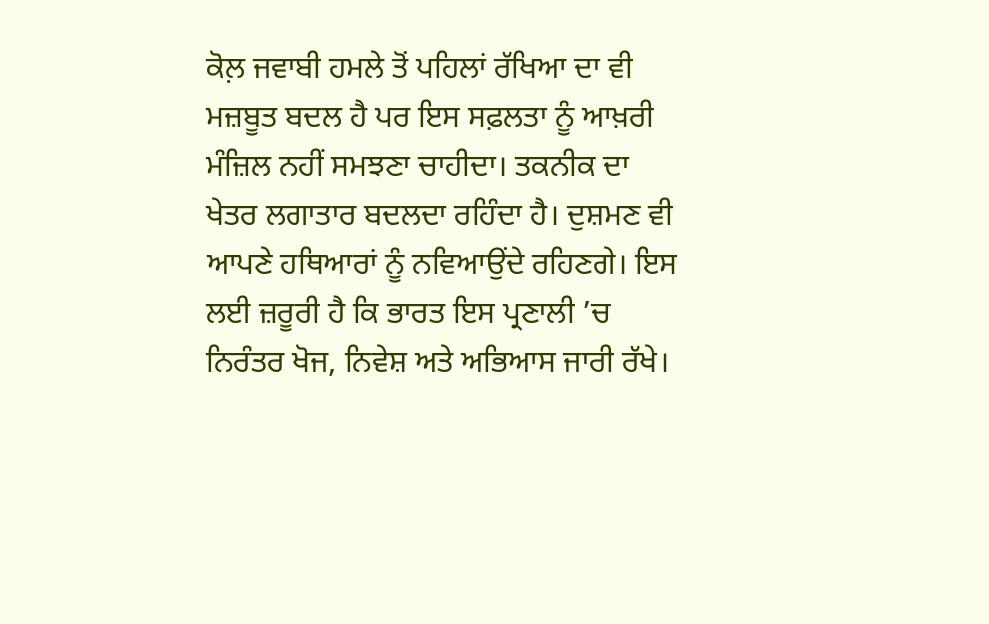ਕੋਲ਼ ਜਵਾਬੀ ਹਮਲੇ ਤੋਂ ਪਹਿਲਾਂ ਰੱਖਿਆ ਦਾ ਵੀ ਮਜ਼ਬੂਤ ਬਦਲ ਹੈ ਪਰ ਇਸ ਸਫ਼ਲਤਾ ਨੂੰ ਆਖ਼ਰੀ ਮੰਜ਼ਿਲ ਨਹੀਂ ਸਮਝਣਾ ਚਾਹੀਦਾ। ਤਕਨੀਕ ਦਾ ਖੇਤਰ ਲਗਾਤਾਰ ਬਦਲਦਾ ਰਹਿੰਦਾ ਹੈ। ਦੁਸ਼ਮਣ ਵੀ ਆਪਣੇ ਹਥਿਆਰਾਂ ਨੂੰ ਨਵਿਆਉਂਦੇ ਰਹਿਣਗੇ। ਇਸ ਲਈ ਜ਼ਰੂਰੀ ਹੈ ਕਿ ਭਾਰਤ ਇਸ ਪ੍ਰਣਾਲੀ ’ਚ ਨਿਰੰਤਰ ਖੋਜ, ਨਿਵੇਸ਼ ਅਤੇ ਅਭਿਆਸ ਜਾਰੀ ਰੱਖੇ।